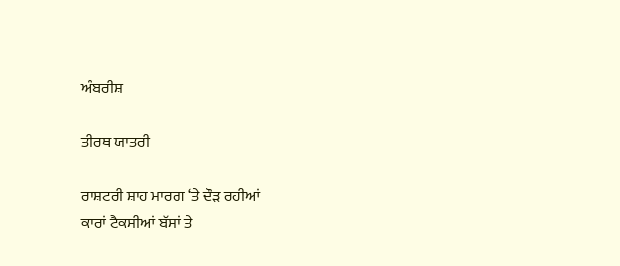ਅੰਬਰੀਸ਼

ਤੀਰਥ ਯਾਤਰੀ

ਰਾਸ਼ਟਰੀ ਸ਼ਾਹ ਮਾਰਗ ‘ਤੇ ਦੌੜ ਰਹੀਆਂ
ਕਾਰਾਂ ਟੈਕਸੀਆਂ ਬੱਸਾਂ ਤੇ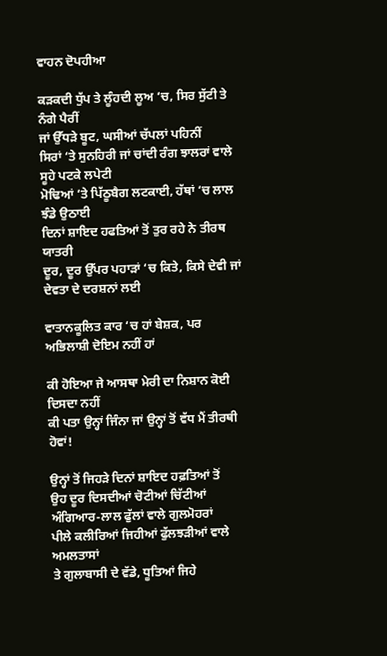ਵਾਹਨ ਦੋਪਹੀਆ

ਕੜਕਦੀ ਧੁੱਪ ਤੇ ਲੂੰਹਦੀ ਲੂਅ ‘ਚ, ਸਿਰ ਸੁੱਟੀ ਤੇ ਨੰਗੇ ਪੈਰੀਂ
ਜਾਂ ਉੱਧੜੇ ਬੂਟ, ਘਸੀਆਂ ਚੱਪਲਾਂ ਪਹਿਨੀਂ
ਸਿਰਾਂ ‘ਤੇ ਸੁਨਹਿਰੀ ਜਾਂ ਚਾਂਦੀ ਰੰਗ ਝਾਲਰਾਂ ਵਾਲੇ ਸੂਹੇ ਪਟਕੇ ਲਪੇਟੀ
ਮੋਢਿਆਂ ‘ਤੇ ਪਿੱਠੂਬੈਗ ਲਟਕਾਈ, ਹੱਥਾਂ ‘ਚ ਲਾਲ ਝੰਡੇ ਉਠਾਈ
ਦਿਨਾਂ ਸ਼ਾਇਦ ਹਫਤਿਆਂ ਤੋਂ ਤੁਰ ਰਹੇ ਨੇ ਤੀਰਥ ਯਾਤਰੀ
ਦੂਰ, ਦੂਰ ਉੱਪਰ ਪਹਾੜਾਂ ‘ਚ ਕਿਤੇ, ਕਿਸੇ ਦੇਵੀ ਜਾਂ ਦੇਵਤਾ ਦੇ ਦਰਸ਼ਨਾਂ ਲਈ

ਵਾਤਾਨਕੂਲਿਤ ਕਾਰ ‘ਚ ਹਾਂ ਬੇਸ਼ਕ, ਪਰ ਅਭਿਲਾਸ਼ੀ ਦੋਇਮ ਨਹੀਂ ਹਾਂ

ਕੀ ਹੋਇਆ ਜੇ ਆਸਥਾ ਮੇਰੀ ਦਾ ਨਿਸ਼ਾਨ ਕੋਈ ਦਿਸਦਾ ਨਹੀਂ
ਕੀ ਪਤਾ ਉਨ੍ਹਾਂ ਜਿੰਨਾ ਜਾਂ ਉਨ੍ਹਾਂ ਤੋਂ ਵੱਧ ਮੈਂ ਤੀਰਥੀ ਹੋਵਾਂ!

ਉਨ੍ਹਾਂ ਤੋਂ ਜਿਹੜੇ ਦਿਨਾਂ ਸ਼ਾਇਦ ਹਫ਼ਤਿਆਂ ਤੋਂ
ਉਹ ਦੂਰ ਦਿਸਦੀਆਂ ਚੋਟੀਆਂ ਚਿੱਟੀਆਂ
ਅੰਗਿਆਰ-ਲਾਲ ਫੁੱਲਾਂ ਵਾਲੇ ਗੁਲਮੋਹਰਾਂ
ਪੀਲੇ ਕਲੀਰਿਆਂ ਜਿਹੀਆਂ ਫੁੱਲਝੜੀਆਂ ਵਾਲੇ ਅਮਲਤਾਸਾਂ
ਤੇ ਗੁਲਾਬਾਸੀ ਦੇ ਵੱਡੇ, ਧੂਤਿਆਂ ਜਿਹੇ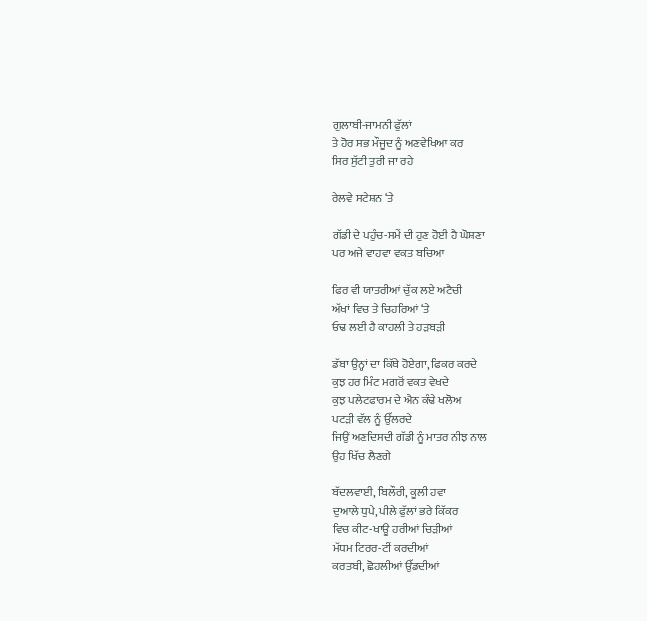ਗੁਲਾਬੀ-ਜਾਮਨੀ ਫੁੱਲਾਂ
ਤੇ ਹੋਰ ਸਭ ਮੌਜੂਦ ਨੂੰ ਅਣਵੇਖਿਆ ਕਰ
ਸਿਰ ਸੁੱਟੀ ਤੁਰੀ ਜਾ ਰਹੇ

ਰੇਲਵੇ ਸਟੇਸ਼ਨ ‘ਤੇ

ਗੱਡੀ ਦੇ ਪਹੁੰਚ-ਸਮੇਂ ਦੀ ਹੁਣ ਹੋਈ ਹੈ ਘੋਸ਼ਣਾ
ਪਰ ਅਜੇ ਵਾਹਵਾ ਵਕਤ ਬਚਿਆ

ਫਿਰ ਵੀ ਯਾਤਰੀਆਂ ਚੁੱਕ ਲਏ ਅਟੈਚੀ
ਅੱਖਾਂ ਵਿਚ ਤੇ ਚਿਹਰਿਆਂ ‘ਤੇ
ਓਢ ਲਈ ਹੈ ਕਾਹਲੀ ਤੇ ਹੜਬੜੀ

ਡੱਬਾ ਉਨ੍ਹਾਂ ਦਾ ਕਿੱਥੇ ਹੋਏਗਾ, ਫਿਕਰ ਕਰਦੇ
ਕੁਝ ਹਰ ਮਿੰਟ ਮਗਰੋਂ ਵਕਤ ਵੇਖਦੇ
ਕੁਝ ਪਲੇਟਫਾਰਮ ਦੇ ਐਨ ਕੰਢੇ ਖਲੋਅ
ਪਟੜੀ ਵੱਲ ਨੂੰ ਉੱਲਰਦੇ
ਜਿਉਂ ਅਣਦਿਸਦੀ ਗੱਡੀ ਨੂੰ ਮਾਤਰ ਨੀਝ ਨਾਲ
ਉਹ ਖਿੱਚ ਲੈਣਗੇ

ਬੱਦਲਵਾਈ, ਬਿਲੌਰੀ, ਕੂਲੀ ਹਵਾ
ਦੁਆਲੇ ਧੁਪੇ, ਪੀਲੇ ਫੁੱਲਾਂ ਭਰੇ ਕਿੱਕਰ
ਵਿਚ ਕੀਟ-ਖਾਊ ਹਰੀਆਂ ਚਿੜੀਆਂ
ਮੱਧਮ ਟਿਰਰ-ਟੀਂ ਕਰਦੀਆਂ
ਕਰਤਬੀ, ਛੋਹਲੀਆਂ ਉੱਡਦੀਆਂ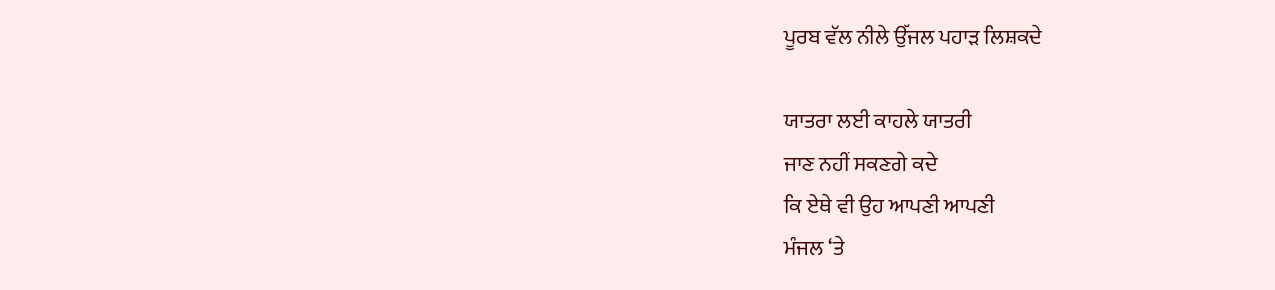ਪੂਰਬ ਵੱਲ ਨੀਲੇ ਉੱਜਲ ਪਹਾੜ ਲਿਸ਼ਕਦੇ

ਯਾਤਰਾ ਲਈ ਕਾਹਲੇ ਯਾਤਰੀ
ਜਾਣ ਨਹੀਂ ਸਕਣਗੇ ਕਦੇ
ਕਿ ਏਥੇ ਵੀ ਉਹ ਆਪਣੀ ਆਪਣੀ
ਮੰਜਲ ‘ਤੇ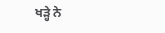ਖੜ੍ਹੇ ਨੇ